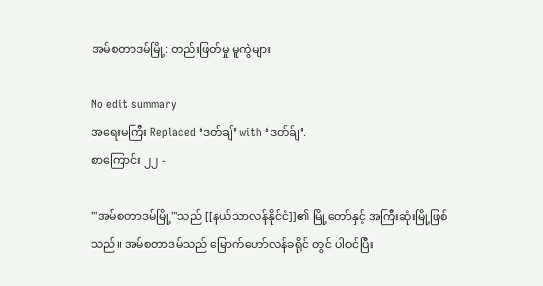အမ်စတာဒမ်မြို့: တည်းဖြတ်မှု မူကွဲများ

No edit summary
အရေးမကြီး Replaced ‘ဒတ်ချ်’ with ‘ဒတ်ခ်ျ’.
စာကြောင်း ၂၂ -

'''အမ်စတာဒမ်မြို့'''သည် [[နယ်သာလန်နိုင်ငံ]]၏ မြို့တော်နှင့် အကြီးဆုံးမြို့ဖြစ်သည်။ အမ်စတာဒမ်သည် မြောက်ဟော်လန်ခရိုင် တွင် ပါဝင်ပြီး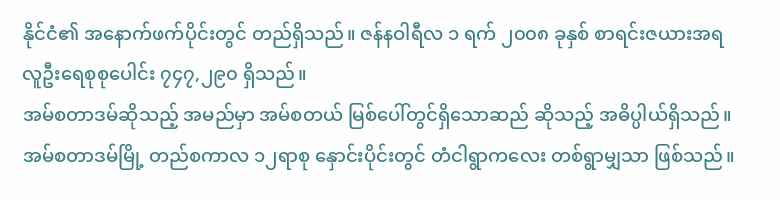နိုင်ငံ၏ အနောက်ဖက်ပိုင်းတွင် တည်ရှိသည်။ ဇန်နဝါရီလ ၁ ရက် ၂၀၀၈ ခုနှစ် စာရင်းဇယားအရ လူဦးရေစုစုပေါင်း ၇၄၇,၂၉၀ ရှိသည်။
အမ်စတာဒမ်ဆိုသည့် အမည်မှာ အမ်စတယ် မြစ်ပေါ်တွင်ရှိသောဆည် ဆိုသည့် အဓိပ္ပါယ်ရှိသည်။ အမ်စတာဒမ်မြို့ တည်စကာလ ၁၂ရာစု နှောင်းပိုင်းတွင် တံငါရွာကလေး တစ်ရွာမျှသာ ဖြစ်သည်။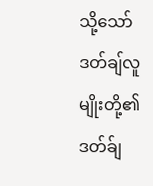သို့သော် ဒတ်ချ်လူမျိုးတို့၏ဒတ်ခ်ျ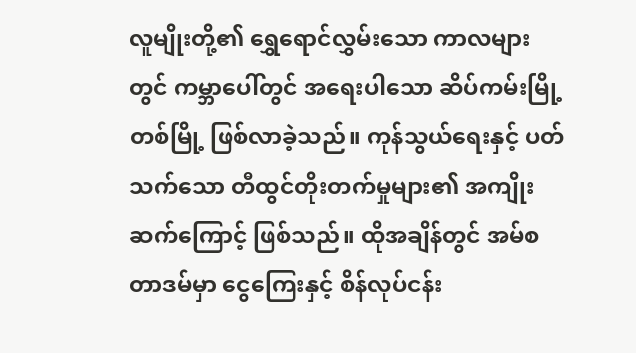လူမျိုးတို့၏ ရွှေရောင်လွှမ်းသော ကာလများတွင် ကမ္ဘာပေါ်တွင် အရေးပါသော ဆိပ်ကမ်းမြို့တစ်မြို့ ဖြစ်လာခဲ့သည်။ ကုန်သွယ်ရေးနှင့် ပတ်သက်သော တီထွင်တိုးတက်မှုများ၏ အကျိုးဆက်ကြောင့် ဖြစ်သည်။ ထိုအချိန်တွင် အမ်စတာဒမ်မှာ ငွေကြေးနှင့် စိန်လုပ်ငန်း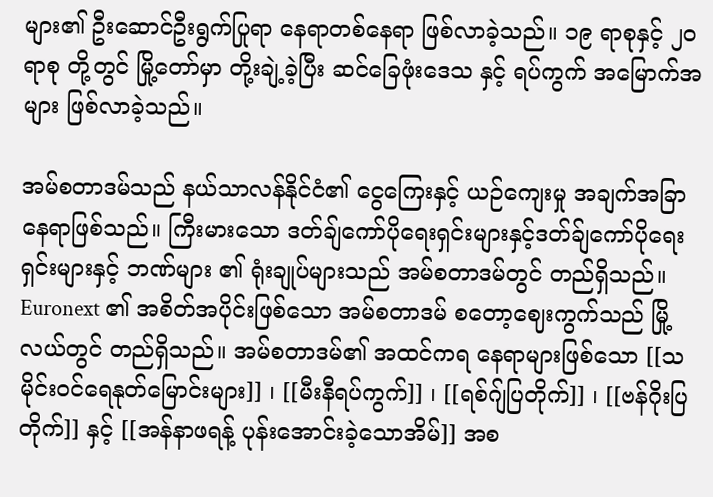များ၏ ဦးဆောင်ဦးရွက်ပြုရာ နေရာတစ်နေရာ ဖြစ်လာခဲ့သည်။ ၁၉ ရာစုနှင့် ၂၀ရာစု တို့တွင် မြို့တော်မှာ တို့းချဲ့ခဲ့ပြီး ဆင်ခြေဖုံးဒေသ နှင့် ရပ်ကွက် အမြောက်အများ ဖြစ်လာခဲ့သည်။

အမ်စတာဒမ်သည် နယ်သာလန်နိုင်ငံ၏ ငွေကြေးနှင့် ယဉ်ကျေးမှု အချက်အခြာနေရာဖြစ်သည်။ ကြီးမားသော ဒတ်ချ်ကော်ပိုရေးရှင်းများနှင့်ဒတ်ခ်ျကော်ပိုရေးရှင်းများနှင့် ဘဏ်များ ၏ ရုံးချုပ်များသည် အမ်စတာဒမ်တွင် တည်ရှိသည်။ Euronext ၏ အစိတ်အပိုင်းဖြစ်သော အမ်စတာဒမ် စတော့ဈေးကွက်သည် မြို့လယ်တွင် တည်ရှိသည်။ အမ်စတာဒမ်၏ အထင်ကရ နေရာများဖြစ်သော [[သမိုင်းဝင်ရေနုတ်မြောင်းများ]] ၊ [[မီးနီရပ်ကွက်]] ၊ [[ရစ်ဂျ်ပြတိုက်]] ၊ [[ဗန်ဂိုးပြတိုက်]] နှင့် [[အန်နာဖရန့် ပုန်းအောင်းခဲ့သောအိမ်]] အစ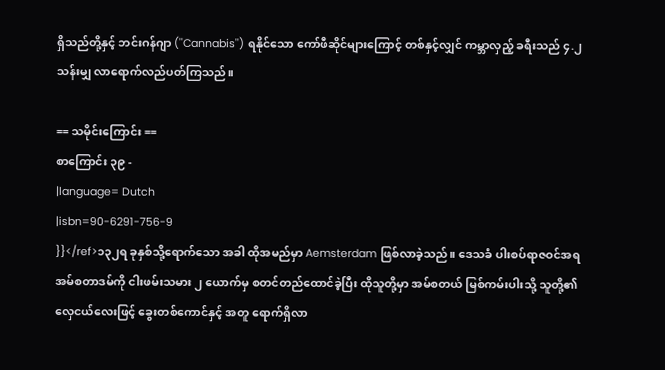ရှိသည်တို့နှင့် ဘင်းဂန်ဂျာ (''Cannabis'') ရနိုင်သော ကော်ဖီဆိုင်များကြောင့် တစ်နှင့်လျှင် ကမ္ဘာလှည့် ခရီးသည် ၄.၂ သန်းမျှ လာရောက်လည်ပတ်ကြသည်။

== သမိုင်းကြောင်း ==
စာကြောင်း ၃၉ -
|language= Dutch
|isbn=90-6291-756-9
}}</ref>၁၃၂ရ ခုနှစ်သို့ရောက်သော အခါ ထိုအမည်မှာ Aemsterdam ဖြစ်လာခဲ့သည်။ ဒေသခံ ပါးစပ်ရာဇဝင်အရ အမ်စတာဒမ်ကို ငါးဖမ်းသမား ၂ ယောက်မှ စတင်တည်ထောင်ခဲ့ပြီး ထိုသူတို့မှာ အမ်စတယ် မြစ်ကမ်းပါးသို့ သူတို့၏ လှေငယ်လေးဖြင့် ခွေးတစ်ကောင်နှင့် အတူ ရောက်ရှိလာ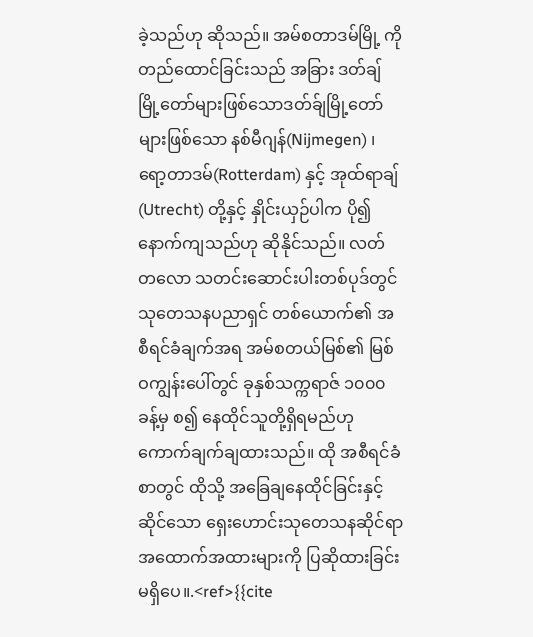ခဲ့သည်ဟု ဆိုသည်။ အမ်စတာဒမ်မြို့ ကို တည်ထောင်ခြင်းသည် အခြား ဒတ်ချ်မြို့တော်များဖြစ်သောဒတ်ခ်ျမြို့တော်များဖြစ်သော နစ်မီဂျန်(Nijmegen) ၊ ရော့တာဒမ်(Rotterdam) နှင့် အုထ်ရာချ် (Utrecht) တို့နှင့် နှိုင်းယှဉ်ပါက ပို၍ နောက်ကျသည်ဟု ဆိုနိုင်သည်။ လတ်တလော သတင်းဆောင်းပါးတစ်ပုဒ်တွင် သုတေသနပညာရှင် တစ်ယောက်၏ အစီရင်ခံချက်အရ အမ်စတယ်မြစ်၏ မြစ်ဝကျွန်းပေါ်တွင် ခုနှစ်သက္ကရာဇ် ၁၀၀၀ ခန့်မှ စ၍ နေထိုင်သူတို့ရှိရမည်ဟု ကောက်ချက်ချထားသည်။ ထို အစီရင်ခံစာတွင် ထိုသို့ အခြေချနေထိုင်ခြင်းနှင့်ဆိုင်သော ရှေးဟောင်းသုတေသနဆိုင်ရာ အထောက်အထားများကို ပြဆိုထားခြင်းမရှိပေ။.<ref>{{cite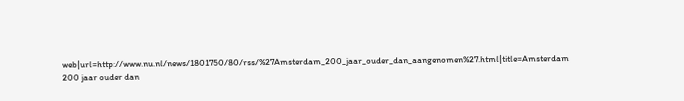web|url=http://www.nu.nl/news/1801750/80/rss/%27Amsterdam_200_jaar_ouder_dan_aangenomen%27.html|title=Amsterdam 200 jaar ouder dan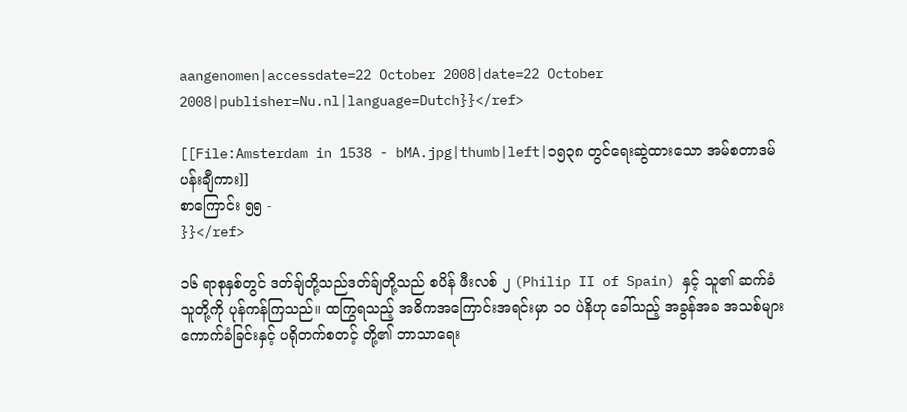aangenomen|accessdate=22 October 2008|date=22 October 2008|publisher=Nu.nl|language=Dutch}}</ref>

[[File:Amsterdam in 1538 - bMA.jpg|thumb|left|၁၅၃၈ တွင်ရေးဆွဲထားသော အမ်စတာဒမ် ပန်းချီကား]]
စာကြောင်း ၅၅ -
}}</ref>

၁၆ ရာစုနှစ်တွင် ဒတ်ချ်တို့သည်ဒတ်ခ်ျတို့သည် စပိန် ဖီးလစ် ၂ (Philip II of Spain) နှင့် သူ၏ ဆက်ခံသူတို့ကို ပုန်ကန်ကြသည်။ ထကြွရသည့် အဓိကအကြောင်းအရင်းမှာ ၁၀ ပဲနိဟု ခေါ်သည့် အခွန်အခ အသစ်များ ကောက်ခံခြင်းနှင့် ပရိုတက်စတင့် တို့၏ ဘာသာရေး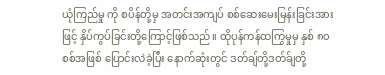ယုံကြည်မှု ကို စပိန်တို့မှ အတင်းအကျပ် စစ်ဆေးမေးမြန်းခြင်းအားဖြင့် နှိပ်ကွပ်ခြင်းတို့ကြောင့်ဖြစ်သည်။ ထိုပုန်ကန်ထကြွမှုမှ နှစ် ၈၀ စစ်အဖြစ် ပြောင်းလဲခဲ့ပြီး နောက်ဆုံးတွင် ဒတ်ချ်တို့ဒတ်ခ်ျတို့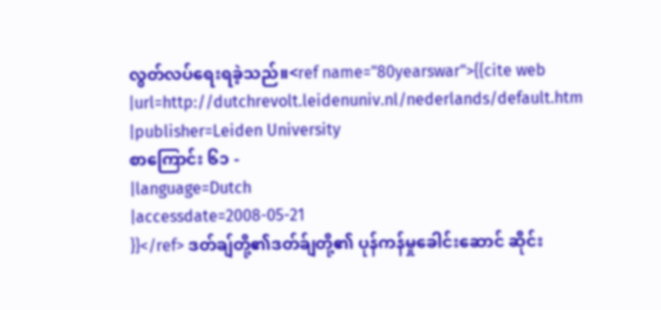လွတ်လပ်ရေးရခဲ့သည်။<ref name="80yearswar">{{cite web
|url=http://dutchrevolt.leidenuniv.nl/nederlands/default.htm
|publisher=Leiden University
စာကြောင်း ၆၁ -
|language=Dutch
|accessdate=2008-05-21
}}</ref> ဒတ်ချ်တို့၏ဒတ်ခ်ျတို့၏ ပုန်ကန်မှုခေါင်းဆောင် ဆိုင်း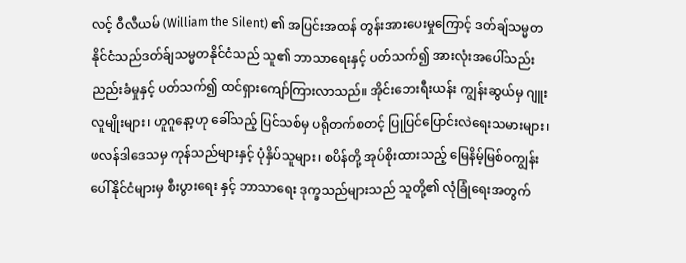လင့် ဝီလီယမ် (William the Silent) ၏ အပြင်းအထန် တွန်းအားပေးမှုကြောင့် ဒတ်ချ်သမ္မတနိုင်ငံသည်ဒတ်ခ်ျသမ္မတနိုင်ငံသည် သူ၏ ဘာသာရေးနှင့် ပတ်သက်၍ အားလုံးအပေါ်သည်းညည်းခံမှုနှင့် ပတ်သက်၍ ထင်ရှားကျော်ကြားလာသည်။ အိုင်းဘေးရီးယန်း ကျွန်းဆွယ်မှ ဂျူးလူမျိုးများ၊ ဟူဂူနော့ဟု ခေါ်သည့် ပြင်သစ်မှ ပရိုတက်စတင့် ပြုပြင်ပြောင်းလဲရေးသမားများ၊ ဖလန်ဒါဒေသမှ ကုန်သည်များနှင့် ပုံနှိပ်သူများ၊ စပိန်တို့ အုပ်စိုးထားသည့် မြေနိမ့်မြစ်ဝကျွန်းပေါ်နိုင်ငံများမှ စီးပွားရေး နှင့် ဘာသာရေး ဒုက္ခသည်များသည် သူတို့၏ လုံခြုံရေးအတွက်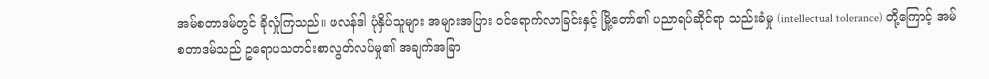အမ်စတာဒမ်တွင် ခိုလှုံကြသည်။ ဖလန်ဒါ ပုံနှိပ်သူများ အများအပြား ဝင်ရောက်လာခြင်းနှင့် မြို့တော်၏ ပညာရပ်ဆိုင်ရာ သည်းခံမှု (intellectual tolerance) တို့ကြောင့် အမ်စတာဒမ်သည် ဥရောပသတင်းစာလွတ်လပ်မှု၏ အချက်အခြာ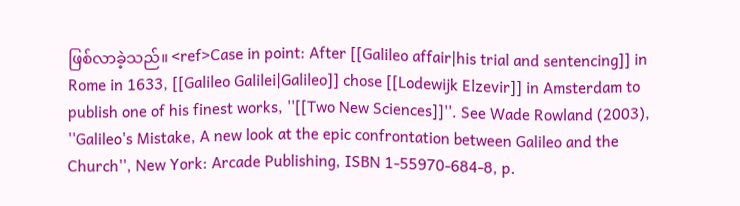ဖြစ်လာခဲ့သည်။ <ref>Case in point: After [[Galileo affair|his trial and sentencing]] in Rome in 1633, [[Galileo Galilei|Galileo]] chose [[Lodewijk Elzevir]] in Amsterdam to publish one of his finest works, ''[[Two New Sciences]]''. See Wade Rowland (2003), ''Galileo's Mistake, A new look at the epic confrontation between Galileo and the Church'', New York: Arcade Publishing, ISBN 1-55970-684-8, p.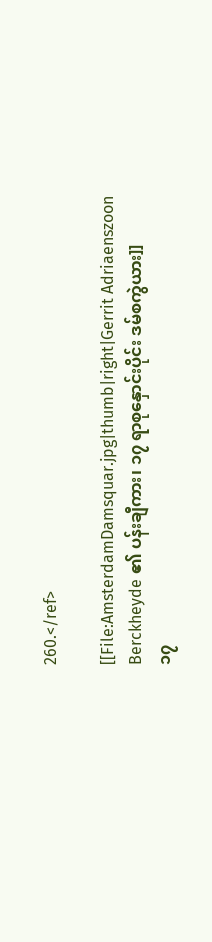260.</ref>

[[File:AmsterdamDamsquar.jpg|thumb|right|Gerrit Adriaenszoon Berckheyde ၏ ပန်းချီကား၊ ၁၇ ရာစုနှောင်းပိုင်း ဒမ်စကွဲယား]]
၁၇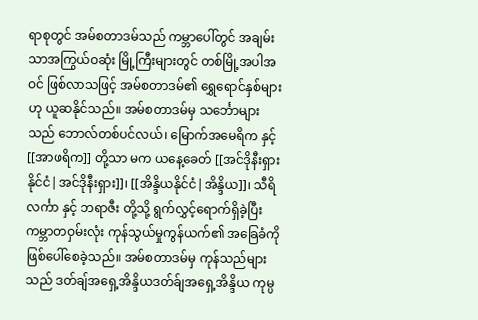ရာစုတွင် အမ်စတာဒမ်သည် ကမ္ဘာပေါ်တွင် အချမ်းသာအကြွယ်ဝဆုံး မြို့ကြီးများတွင် တစ်မြို့အပါအဝင် ဖြစ်လာသဖြင့် အမ်စတာဒမ်၏ ရွှေရောင်နှစ်များဟု ယူဆနိုင်သည်။ အမ်စတာဒမ်မှ သင်္ဘောများသည် ဘောလ်တစ်ပင်လယ်၊ မြောက်အမေရိက နှင့် [[အာဖရိက]] တို့သာ မက ယနေ့ခေတ် [[အင်ဒိုနီးရှားနိုင်ငံ|အင်ဒိုနီးရှား]]၊ [[အိန္ဒိယနိုင်ငံ|အိန္ဒိယ]]၊ သီရိလင်္ကာ နှင့် ဘရာဇီး တို့သို့ ရွက်လွှင့်ရောက်ရှိခဲ့ပြီး ကမ္ဘာတဝှမ်းလုံး ကုန်သွယ်မှုကွန်ယက်၏ အခြေခံကို ဖြစ်ပေါ်စေခဲ့သည်။ အမ်စတာဒမ်မှ ကုန်သည်များသည် ဒတ်ချ်အရှေ့အိန္ဒိယဒတ်ခ်ျအရှေ့အိန္ဒိယ ကုမ္ပ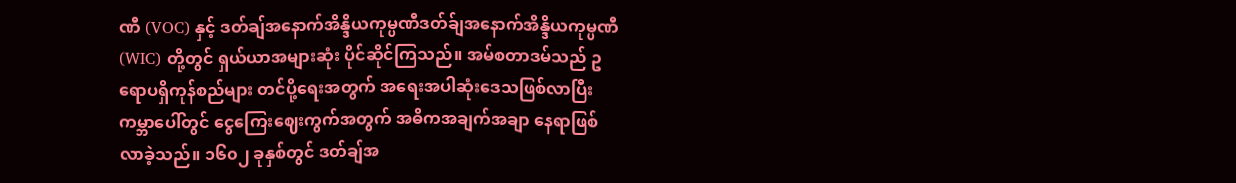ဏီ (VOC) နှင့် ဒတ်ချ်အနောက်အိန္ဒိယကုမ္ပဏီဒတ်ခ်ျအနောက်အိန္ဒိယကုမ္ပဏီ (WIC) တို့တွင် ရှယ်ယာအများဆုံး ပိုင်ဆိုင်ကြသည်။ အမ်စတာဒမ်သည် ဥရောပရှိကုန်စည်များ တင်ပို့ရေးအတွက် အရေးအပါဆုံးဒေသဖြစ်လာပြီး ကမ္ဘာပေါ်တွင် ငွေကြေးဈေးကွက်အတွက် အဓိကအချက်အချာ နေရာဖြစ်လာခဲ့သည်။ ၁၆၀၂ ခုနှစ်တွင် ဒတ်ချ်အ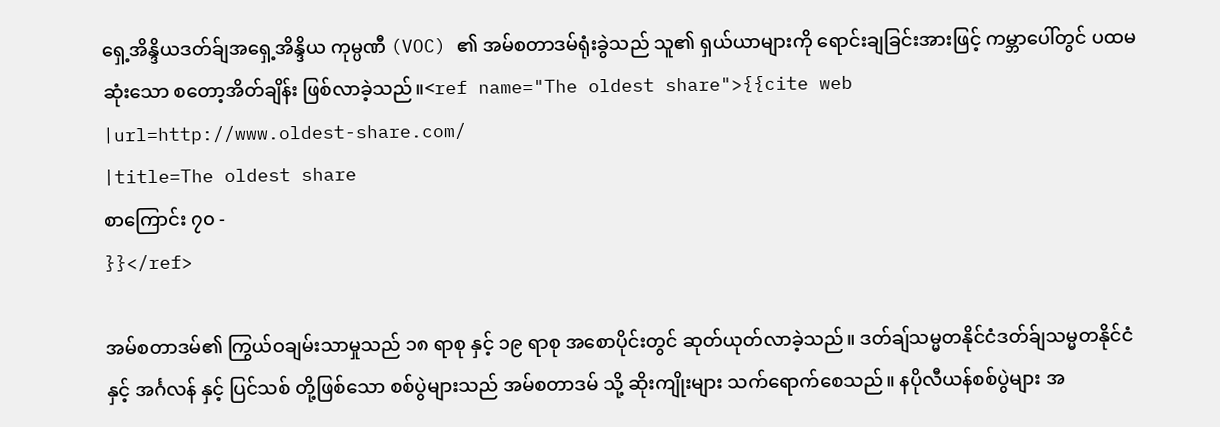ရှေ့အိန္ဒိယဒတ်ခ်ျအရှေ့အိန္ဒိယ ကုမ္ပဏီ (VOC) ၏ အမ်စတာဒမ်ရုံးခွဲသည် သူ၏ ရှယ်ယာများကို ရောင်းချခြင်းအားဖြင့် ကမ္ဘာပေါ်တွင် ပထမဆုံးသော စတော့အိတ်ချိန်း ဖြစ်လာခဲ့သည်။<ref name="The oldest share">{{cite web
|url=http://www.oldest-share.com/
|title=The oldest share
စာကြောင်း ၇၀ -
}}</ref>

အမ်စတာဒမ်၏ ကြွယ်ဝချမ်းသာမှုသည် ၁၈ ရာစု နှင့် ၁၉ ရာစု အစောပိုင်းတွင် ဆုတ်ယုတ်လာခဲ့သည်။ ဒတ်ချ်သမ္မတနိုင်ငံဒတ်ခ်ျသမ္မတနိုင်ငံ နှင့် အင်္ဂလန် နှင့် ပြင်သစ် တို့ဖြစ်သော စစ်ပွဲများသည် အမ်စတာဒမ် သို့ ဆိုးကျိုးများ သက်ရောက်စေသည်။ နပိုလီယန်စစ်ပွဲများ အ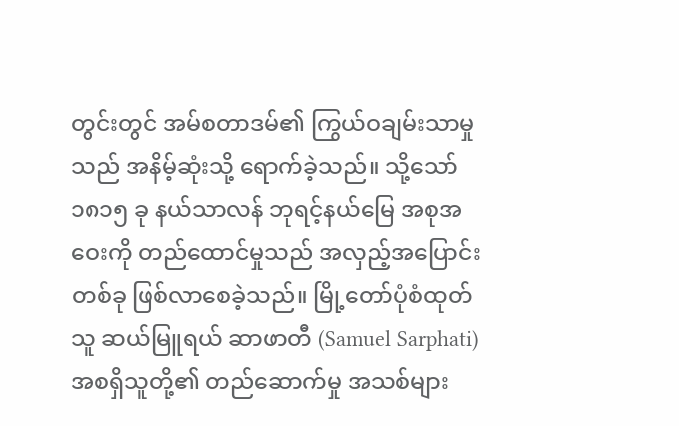တွင်းတွင် အမ်စတာဒမ်၏ ကြွယ်ဝချမ်းသာမှုသည် အနိမ့်ဆုံးသို့ ရောက်ခဲ့သည်။ သို့သော် ၁၈၁၅ ခု နယ်သာလန် ဘုရင့်နယ်မြေ အစုအဝေးကို တည်ထောင်မှုသည် အလှည့်အပြောင်းတစ်ခု ဖြစ်လာစေခဲ့သည်။ မြို့တော်ပုံစံထုတ်သူ ဆယ်မြူရယ် ဆာဖာတီ (Samuel Sarphati) အစရှိသူတို့၏ တည်ဆောက်မှု အသစ်များ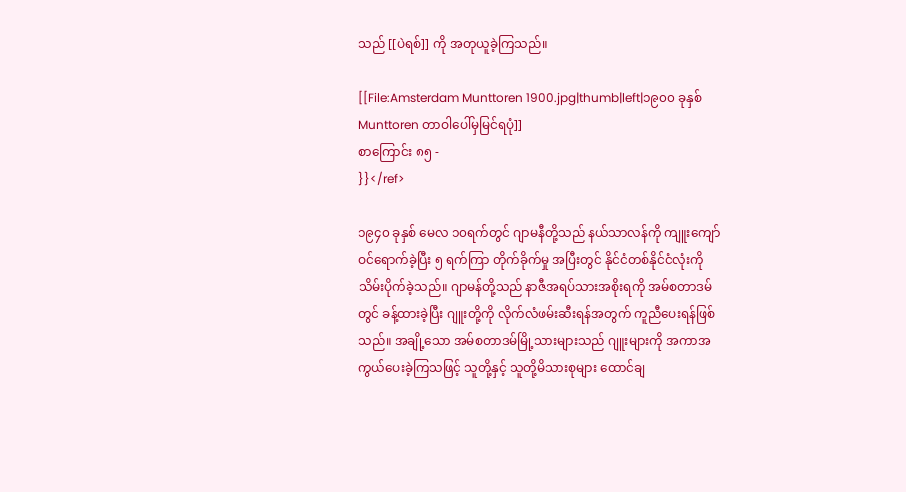သည် [[ပဲရစ်]] ကို အတုယူခဲ့ကြသည်။

[[File:Amsterdam Munttoren 1900.jpg|thumb|left|၁၉၀၀ ခုနှစ် Munttoren တာဝါပေါ်မှမြင်ရပုံ]]
စာကြောင်း ၈၅ -
}}</ref>

၁၉၄၀ ခုနှစ် မေလ ၁၀ရက်တွင် ဂျာမနီတို့သည် နယ်သာလန်ကို ကျူးကျော်ဝင်ရောက်ခဲ့ပြီး ၅ ရက်ကြာ တိုက်ခိုက်မှု အပြီးတွင် နိုင်ငံတစ်နိုင်ငံလုံးကို သိမ်းပိုက်ခဲ့သည်။ ဂျာမန်တို့သည် နာဇီအရပ်သားအစိုးရကို အမ်စတာဒမ်တွင် ခန့်ထားခဲ့ပြီး ဂျူးတို့ကို လိုက်လံဖမ်းဆီးရန်အတွက် ကူညီပေးရန်ဖြစ်သည်။ အချို့သော အမ်စတာဒမ်မြို့သားများသည် ဂျူးများကို အကာအကွယ်ပေးခဲ့ကြသဖြင့် သူတို့နှင့် သူတို့မိသားစုများ ထောင်ချ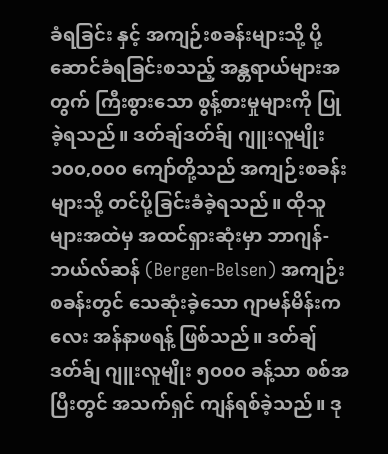ခံရခြင်း နှင့် အကျဉ်းစခန်းများသို့ ပို့ဆောင်ခံရခြင်းစသည့် အန္တရာယ်များအတွက် ကြီးစွားသော စွန့်စားမှုများကို ပြုခဲ့ရသည်။ ဒတ်ချ်ဒတ်ခ်ျ ဂျူးလူမျိုး ၁၀၀,၀၀၀ ကျော်တို့သည် အကျဉ်းစခန်းများသို့ တင်ပို့ခြင်းခံခဲ့ရသည်။ ထိုသူများအထဲမှ အထင်ရှားဆုံးမှာ ဘာဂျန်-ဘယ်လ်ဆန် (Bergen-Belsen) အကျဉ်းစခန်းတွင် သေဆုံးခဲ့သော ဂျာမန်မိန်းကလေး အန်နာဖရန့် ဖြစ်သည်။ ဒတ်ချ်ဒတ်ခ်ျ ဂျူးလူမျိုး ၅၀၀၀ ခန့်သာ စစ်အပြီးတွင် အသက်ရှင် ကျန်ရစ်ခဲ့သည်။ ဒု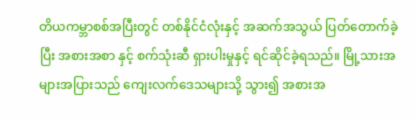တိယကမ္ဘာစစ်အပြီးတွင် တစ်နိုင်ငံလုံးနှင့် အဆက်အသွယ် ပြတ်တောက်ခဲ့ပြီး အစားအစာ နှင့် စက်သုံးဆီ ရှားပါးမှုနှင့် ရင်ဆိုင်ခဲ့ရသည်။ မြို့သားအများအပြားသည် ကျေးလက်ဒေသများသို့ သွား၍ အစားအ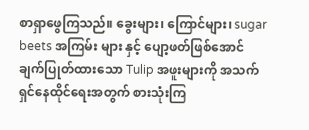စာရှာဖွေကြသည်။ ခွေးများ၊ ကြောင်များ၊ sugar beets အကြမ်း များ နှင့် ပျော့ဖတ်ဖြစ်အောင် ချက်ပြုတ်ထားသော Tulip အဖူးများကို အသက်ရှင်နေထိုင်ရေးအတွက် စားသုံးကြ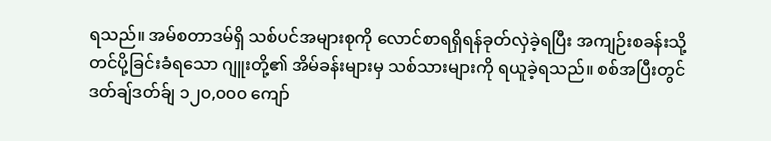ရသည်။ အမ်စတာဒမ်ရှိ သစ်ပင်အများစုကို လောင်စာရရှိရန်ခုတ်လှဲခဲ့ရပြီး အကျဉ်းစခန်းသို့ တင်ပို့ခြင်းခံရသော ဂျူးတို့၏ အိမ်ခန်းများမှ သစ်သားများကို ရယူခဲ့ရသည်။ စစ်အပြီးတွင် ဒတ်ချ်ဒတ်ခ်ျ ၁၂၀,၀၀၀ ကျော်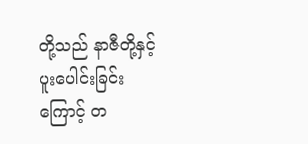တို့သည် နာဇီတို့နှင့် ပူးပေါင်းခြင်းကြောင့် တ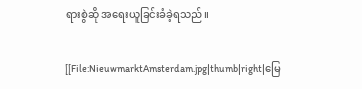ရားစွဲဆို အရေးယူခြင်းခံခဲ့ရသည်။

[[File:NieuwmarktAmsterdam.jpg|thumb|right|မြေ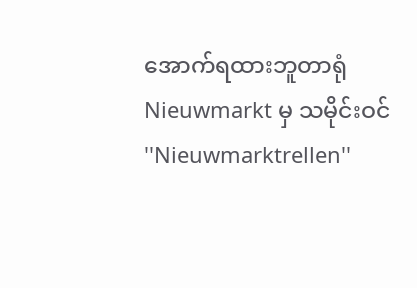အောက်ရထားဘူတာရုံ Nieuwmarkt မှ သမိုင်းဝင် ''Nieuwmarktrellen''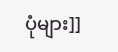ပုံများ]]